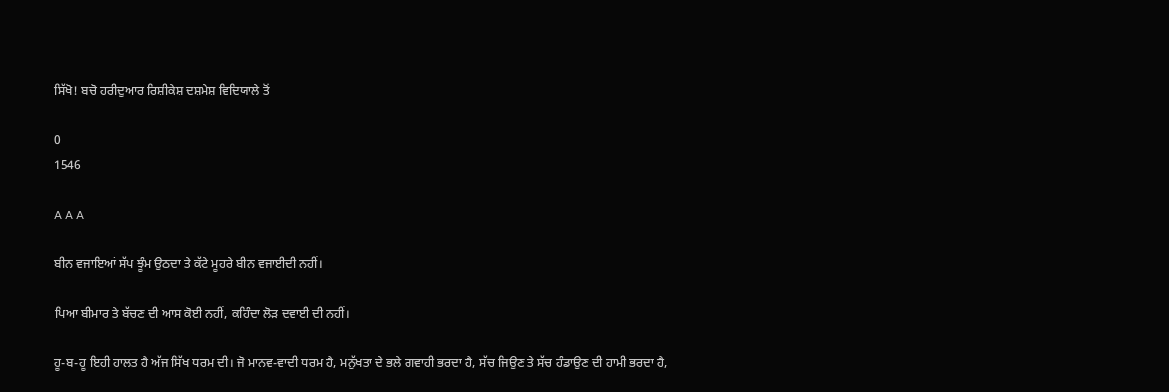ਸਿੱਖੋ! ਬਚੋ ਹਰੀਦੁਆਰ ਰਿਸ਼ੀਕੇਸ਼ ਦਸ਼ਮੇਸ਼ ਵਿਦਿਯਾਲੇ ਤੋਂ

0
1546

A A A

ਬੀਨ ਵਜਾਇਆਂ ਸੱਪ ਝੂੰਮ ਉਠਦਾ ਤੇ ਕੱਟੇ ਮੂਹਰੇ ਬੀਨ ਵਜਾਈਦੀ ਨਹੀਂ।

ਪਿਆ ਬੀਮਾਰ ਤੇ ਬੱਚਣ ਦੀ ਆਸ ਕੋਈ ਨਹੀਂ, ਕਹਿੰਦਾ ਲੋੜ ਦਵਾਈ ਦੀ ਨਹੀਂ।

ਹੂ-ਬ-ਹੂ ਇਹੀ ਹਾਲਤ ਹੈ ਅੱਜ ਸਿੱਖ ਧਰਮ ਦੀ। ਜੋ ਮਾਨਵ-ਵਾਦੀ ਧਰਮ ਹੈ, ਮਨੁੱਖਤਾ ਦੇ ਭਲੇ ਗਵਾਹੀ ਭਰਦਾ ਹੈ, ਸੱਚ ਜਿਉਣ ਤੇ ਸੱਚ ਹੰਡਾਉਣ ਦੀ ਹਾਮੀ ਭਰਦਾ ਹੈ,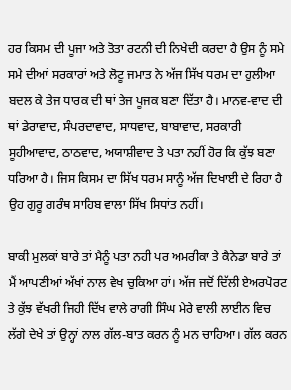ਹਰ ਕਿਸਮ ਦੀ ਪੂਜਾ ਅਤੇ ਤੋਤਾ ਰਟਨੀ ਦੀ ਨਿਖੇਦੀ ਕਰਦਾ ਹੈ ਉਸ ਨੂੰ ਸਮੇ ਸਮੇ ਦੀਆਂ ਸਰਕਾਰਾਂ ਅਤੇ ਲੋਟੂ ਜਮਾਤ ਨੇ ਅੱਜ ਸਿੱਖ ਧਰਮ ਦਾ ਹੁਲੀਆ ਬਦਲ ਕੇ ਤੇਜ ਧਾਰਕ ਦੀ ਥਾਂ ਤੇਜ ਪੂਜਕ ਬਣਾ ਦਿੱਤਾ ਹੈ। ਮਾਨਵ-ਵਾਦ ਦੀ ਥਾਂ ਡੇਰਾਵਾਦ, ਸੰਪਰਦਾਵਾਦ, ਸਾਧਵਾਦ, ਬਾਬਾਵਾਦ, ਸਰਕਾਰੀ ਸੂਹੀਆਵਾਦ, ਠਾਠਵਾਦ, ਅਯਾਸ਼ੀਵਾਦ ਤੇ ਪਤਾ ਨਹੀਂ ਹੋਰ ਕਿ ਕੁੱਝ ਬਣਾ ਧਰਿਆ ਹੈ। ਜਿਸ ਕਿਸਮ ਦਾ ਸਿੱਖ ਧਰਮ ਸਾਨੂੰ ਅੱਜ ਦਿਖਾਈ ਦੇ ਰਿਹਾ ਹੈ ਉਹ ਗੁਰੂ ਗਰੰਥ ਸਾਹਿਬ ਵਾਲਾ ਸਿੱਖ ਸਿਧਾਂਤ ਨਹੀਂ।

ਬਾਕੀ ਮੁਲਕਾਂ ਬਾਰੇ ਤਾਂ ਮੈਨੂੰ ਪਤਾ ਨਹੀ ਪਰ ਅਮਰੀਕਾ ਤੇ ਕੈਨੇਡਾ ਬਾਰੇ ਤਾਂ ਮੈਂ ਆਪਣੀਆਂ ਅੱਖਾਂ ਨਾਲ ਵੇਖ ਚੁਕਿਆ ਹਾਂ। ਅੱਜ ਜਦੋਂ ਦਿੱਲੀ ਏਅਰਪੋਰਟ ਤੇ ਕੁੱਝ ਵੱਖਰੀ ਜਿਹੀ ਦਿੱਖ ਵਾਲੇ ਰਾਗੀ ਸਿੰਘ ਮੇਰੇ ਵਾਲੀ ਲਾਈਨ ਵਿਚ ਲੱਗੇ ਦੇਖੇ ਤਾਂ ਉਨ੍ਹਾਂ ਨਾਲ ਗੱਲ-ਬਾਤ ਕਰਨ ਨੂੰ ਮਨ ਚਾਹਿਆ। ਗੱਲ ਕਰਨ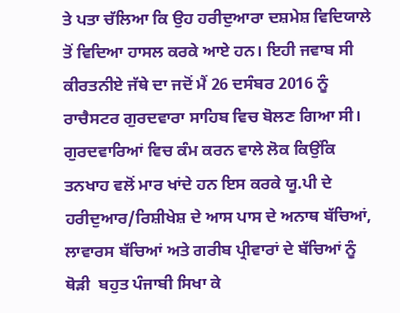ਤੇ ਪਤਾ ਚੱਲਿਆ ਕਿ ਉਹ ਹਰੀਦੁਆਰਾ ਦਸ਼ਮੇਸ਼ ਵਿਦਿਯਾਲੇ ਤੋਂ ਵਿਦਿਆ ਹਾਸਲ ਕਰਕੇ ਆਏ ਹਨ। ਇਹੀ ਜਵਾਬ ਸੀ ਕੀਰਤਨੀਏ ਜੱਥੇ ਦਾ ਜਦੋਂ ਮੈਂ 26 ਦਸੰਬਰ 2016 ਨੂੰ ਰਾਚੈਸਟਰ ਗੁਰਦਵਾਰਾ ਸਾਹਿਬ ਵਿਚ ਬੋਲਣ ਗਿਆ ਸੀ। ਗੁਰਦਵਾਰਿਆਂ ਵਿਚ ਕੰਮ ਕਰਨ ਵਾਲੇ ਲੋਕ ਕਿਉਂਕਿ ਤਨਖਾਹ ਵਲੋਂ ਮਾਰ ਖਾਂਦੇ ਹਨ ਇਸ ਕਰਕੇ ਯੂ.ਪੀ ਦੇ ਹਰੀਦੁਆਰ/ਰਿਸ਼ੀਖੇਸ਼ ਦੇ ਆਸ ਪਾਸ ਦੇ ਅਨਾਥ ਬੱਚਿਆਂ, ਲਾਵਾਰਸ ਬੱਚਿਆਂ ਅਤੇ ਗਰੀਬ ਪ੍ਰੀਵਾਰਾਂ ਦੇ ਬੱਚਿਆਂ ਨੂੰ ਥੋੜੀ  ਬਹੁਤ ਪੰਜਾਬੀ ਸਿਖਾ ਕੇ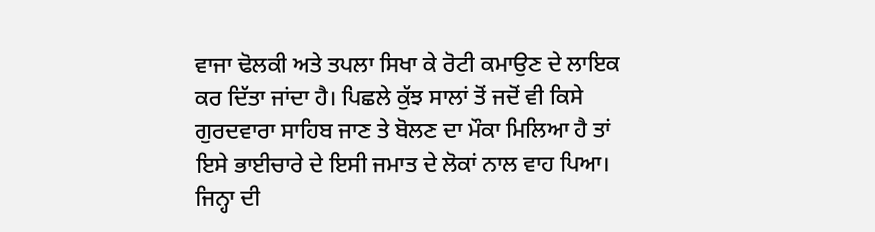ਵਾਜਾ ਢੋਲਕੀ ਅਤੇ ਤਪਲਾ ਸਿਖਾ ਕੇ ਰੋਟੀ ਕਮਾਉਣ ਦੇ ਲਾਇਕ ਕਰ ਦਿੱਤਾ ਜਾਂਦਾ ਹੈ। ਪਿਛਲੇ ਕੁੱਝ ਸਾਲਾਂ ਤੋਂ ਜਦੋਂ ਵੀ ਕਿਸੇ ਗੁਰਦਵਾਰਾ ਸਾਹਿਬ ਜਾਣ ਤੇ ਬੋਲਣ ਦਾ ਮੌਕਾ ਮਿਲਿਆ ਹੈ ਤਾਂ ਇਸੇ ਭਾਈਚਾਰੇ ਦੇ ਇਸੀ ਜਮਾਤ ਦੇ ਲੋਕਾਂ ਨਾਲ ਵਾਹ ਪਿਆ। ਜਿਨ੍ਹਾ ਦੀ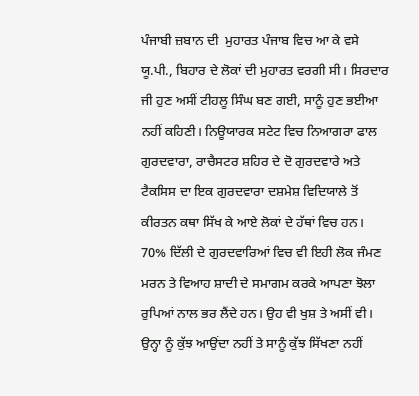ਪੰਜਾਬੀ ਜ਼ਬਾਨ ਦੀ  ਮੁਹਾਰਤ ਪੰਜਾਬ ਵਿਚ ਆ ਕੇ ਵਸੇ ਯੂ.ਪੀ., ਬਿਹਾਰ ਦੇ ਲੋਕਾਂ ਦੀ ਮੁਹਾਰਤ ਵਰਗੀ ਸੀ। ਸਿਰਦਾਰ ਜੀ ਹੁਣ ਅਸੀਂ ਟੀਹਲੂ ਸਿੰਘ ਬਣ ਗਈ, ਸਾਨੂੰ ਹੁਣ ਭਈਆ ਨਹੀਂ ਕਹਿਣੀ। ਨਿਊਯਾਰਕ ਸਟੇਟ ਵਿਚ ਨਿਆਗਰਾ ਫਾਲ ਗੁਰਦਵਾਰਾ, ਰਾਚੈਸਟਰ ਸ਼ਹਿਰ ਦੇ ਦੋ ਗੁਰਦਵਾਰੇ ਅਤੇ ਟੈਕਸਿਸ ਦਾ ਇਕ ਗੁਰਦਵਾਰਾ ਦਸ਼ਮੇਸ਼ ਵਿਦਿਯਾਲੇ ਤੋਂ ਕੀਰਤਨ ਕਥਾ ਸਿੱਖ ਕੇ ਆਏ ਲੋਕਾਂ ਦੇ ਹੱਥਾਂ ਵਿਚ ਹਨ। 70% ਦਿੱਲੀ ਦੇ ਗੁਰਦਵਾਰਿਆਂ ਵਿਚ ਵੀ ਇਹੀ ਲੋਕ ਜੰਮਣ ਮਰਨ ਤੇ ਵਿਆਹ ਸ਼ਾਦੀ ਦੇ ਸਮਾਗਮ ਕਰਕੇ ਆਪਣਾ ਝੋਲਾ ਰੁਪਿਆਂ ਨਾਲ ਭਰ ਲੈਂਦੇ ਹਨ। ਉਹ ਵੀ ਖੁਸ਼ ਤੇ ਅਸੀਂ ਵੀ। ਉਨ੍ਹਾ ਨੂੰ ਕੁੱਝ ਆਉਂਦਾ ਨਹੀਂ ਤੇ ਸਾਨੂੰ ਕੁੱਝ ਸਿੱਖਣਾ ਨਹੀਂ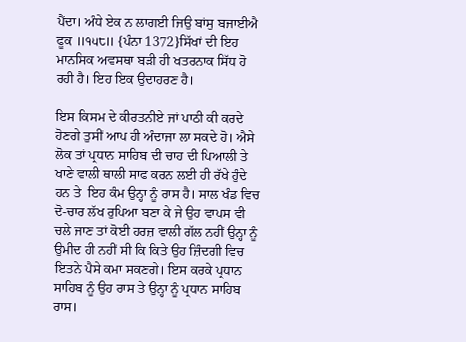ਪੈਂਦਾ। ਅੰਧੇ ਏਕ ਨ ਲਾਗਈ ਜਿਉ ਬਾਂਸੁ ਬਜਾਈਐ ਫੂਕ ॥੧੫੮॥ {ਪੰਨਾ 1372}ਸਿੱਖਾਂ ਦੀ ਇਹ ਮਾਨਸਿਕ ਅਵਸਥਾ ਬੜੀ ਹੀ ਖਤਰਨਾਕ ਸਿੱਧ ਹੋ ਰਹੀ ਹੈ। ਇਹ ਇਕ ਉਦਾਹਰਣ ਹੈ।

ਇਸ ਕਿਸਮ ਦੇ ਕੀਰਤਨੀਏ ਜਾਂ ਪਾਠੀ ਕੀ ਕਰਦੇ ਹੋਣਗੇ ਤੁਸੀਂ ਆਪ ਹੀ ਅੰਦਾਜਾ ਲਾ ਸਕਦੇ ਹੋ। ਐਸੇ ਲੋਕ ਤਾਂ ਪ੍ਰਧਾਨ ਸਾਹਿਬ ਦੀ ਚਾਹ ਦੀ ਪਿਆਲੀ ਤੇ ਖਾਣੇ ਵਾਲੀ ਥਾਲੀ ਸਾਫ ਕਰਨ ਲਈ ਹੀ ਰੱਖੇ ਹੁੰਦੇ ਹਨ ਤੇ  ਇਹ ਕੰਮ ਉਨ੍ਹਾ ਨੂੰ ਰਾਸ ਹੈ। ਸਾਲ ਖੰਡ ਵਿਚ ਦੋ-ਚਾਰ ਲੱਖ ਰੁਪਿਆ ਬਣਾ ਕੇ ਜੇ ਉਹ ਵਾਪਸ ਵੀ ਚਲੇ ਜਾਣ ਤਾਂ ਕੋਈ ਹਰਜ਼ ਵਾਲੀ ਗੱਲ ਨਹੀਂ ਉਨ੍ਹਾ ਨੂੰ ਉਮੀਦ ਹੀ ਨਹੀਂ ਸੀ ਕਿ ਕਿਤੇ ਉਹ ਜ਼ਿੰਦਗੀ ਵਿਚ ਇਤਨੇ ਪੈਸੇ ਕਮਾ ਸਕਣਗੇ। ਇਸ ਕਰਕੇ ਪ੍ਰਧਾਨ ਸਾਹਿਬ ਨੂੰ ਉਹ ਰਾਸ ਤੇ ਉਨ੍ਹਾ ਨੂੰ ਪ੍ਰਧਾਨ ਸਾਹਿਬ ਰਾਸ।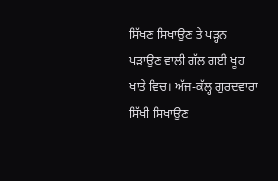ਸਿੱਖਣ ਸਿਖਾਉਣ ਤੇ ਪੜ੍ਹਨ ਪੜਾਉਣ ਵਾਲੀ ਗੱਲ ਗਈ ਖੂਹ ਖਾਤੇ ਵਿਚ। ਅੱਜ-ਕੱਲ੍ਹ ਗੁਰਦਵਾਰਾ ਸਿੱਖੀ ਸਿਖਾਉਣ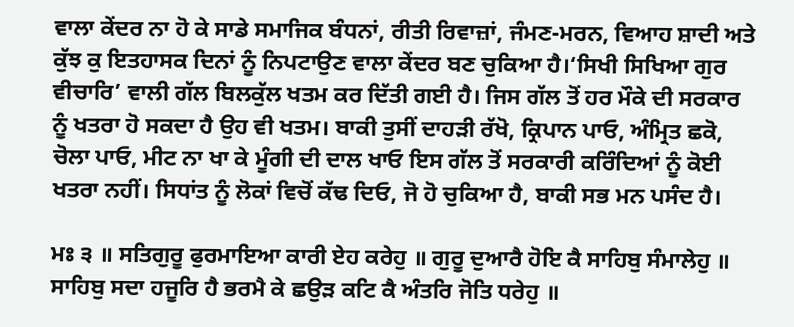ਵਾਲਾ ਕੇਂਦਰ ਨਾ ਹੋ ਕੇ ਸਾਡੇ ਸਮਾਜਿਕ ਬੰਧਨਾਂ, ਰੀਤੀ ਰਿਵਾਜ਼ਾਂ, ਜੰਮਣ-ਮਰਨ, ਵਿਆਹ ਸ਼ਾਦੀ ਅਤੇ ਕੁੱਝ ਕੁ ਇਤਹਾਸਕ ਦਿਨਾਂ ਨੂੰ ਨਿਪਟਾਉਣ ਵਾਲਾ ਕੇਂਦਰ ਬਣ ਚੁਕਿਆ ਹੈ।‘ਸਿਖੀ ਸਿਖਿਆ ਗੁਰ ਵੀਚਾਰਿ’ ਵਾਲੀ ਗੱਲ ਬਿਲਕੁੱਲ ਖਤਮ ਕਰ ਦਿੱਤੀ ਗਈ ਹੈ। ਜਿਸ ਗੱਲ ਤੋਂ ਹਰ ਮੌਕੇ ਦੀ ਸਰਕਾਰ ਨੂੰ ਖਤਰਾ ਹੋ ਸਕਦਾ ਹੈ ਉਹ ਵੀ ਖਤਮ। ਬਾਕੀ ਤੁਸੀਂ ਦਾਹੜੀ ਰੱਖੋ, ਕ੍ਰਿਪਾਨ ਪਾਓ, ਅੰਮ੍ਰਿਤ ਛਕੋ, ਚੋਲਾ ਪਾਓ, ਮੀਟ ਨਾ ਖਾ ਕੇ ਮੂੰਗੀ ਦੀ ਦਾਲ ਖਾਓ ਇਸ ਗੱਲ ਤੋਂ ਸਰਕਾਰੀ ਕਰਿੰਦਿਆਂ ਨੂੰ ਕੋਈ ਖਤਰਾ ਨਹੀਂ। ਸਿਧਾਂਤ ਨੂੰ ਲੋਕਾਂ ਵਿਚੋਂ ਕੱਢ ਦਿਓ, ਜੋ ਹੋ ਚੁਕਿਆ ਹੈ, ਬਾਕੀ ਸਭ ਮਨ ਪਸੰਦ ਹੈ।

ਮਃ ੩ ॥ ਸਤਿਗੁਰੂ ਫੁਰਮਾਇਆ ਕਾਰੀ ਏਹ ਕਰੇਹੁ ॥ ਗੁਰੂ ਦੁਆਰੈ ਹੋਇ ਕੈ ਸਾਹਿਬੁ ਸੰਮਾਲੇਹੁ ॥ ਸਾਹਿਬੁ ਸਦਾ ਹਜੂਰਿ ਹੈ ਭਰਮੈ ਕੇ ਛਉੜ ਕਟਿ ਕੈ ਅੰਤਰਿ ਜੋਤਿ ਧਰੇਹੁ ॥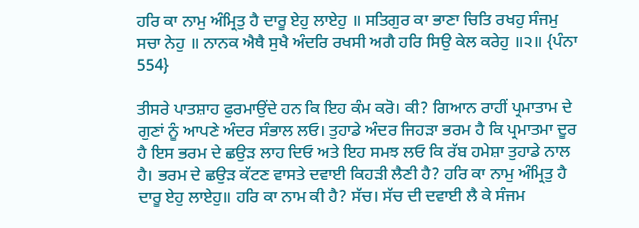ਹਰਿ ਕਾ ਨਾਮੁ ਅੰਮ੍ਰਿਤੁ ਹੈ ਦਾਰੂ ਏਹੁ ਲਾਏਹੁ ॥ ਸਤਿਗੁਰ ਕਾ ਭਾਣਾ ਚਿਤਿ ਰਖਹੁ ਸੰਜਮੁ ਸਚਾ ਨੇਹੁ ॥ ਨਾਨਕ ਐਥੈ ਸੁਖੈ ਅੰਦਰਿ ਰਖਸੀ ਅਗੈ ਹਰਿ ਸਿਉ ਕੇਲ ਕਰੇਹੁ ॥੨॥ {ਪੰਨਾ 554}

ਤੀਸਰੇ ਪਾਤਸ਼ਾਹ ਫੁਰਮਾਉਂਦੇ ਹਨ ਕਿ ਇਹ ਕੰਮ ਕਰੋ। ਕੀ? ਗਿਆਨ ਰਾਹੀਂ ਪ੍ਰਮਾਤਾਮ ਦੇ ਗੁਣਾਂ ਨੂੰ ਆਪਣੇ ਅੰਦਰ ਸੰਭਾਲ ਲਓ। ਤੁਹਾਡੇ ਅੰਦਰ ਜਿਹੜਾ ਭਰਮ ਹੈ ਕਿ ਪ੍ਰਮਾਤਮਾ ਦੂਰ ਹੈ ਇਸ ਭਰਮ ਦੇ ਛਉੜ ਲਾਹ ਦਿਓ ਅਤੇ ਇਹ ਸਮਝ ਲਓ ਕਿ ਰੱਬ ਹਮੇਸ਼ਾ ਤੁਹਾਡੇ ਨਾਲ ਹੈ। ਭਰਮ ਦੇ ਛਉੜ ਕੱਟਣ ਵਾਸਤੇ ਦਵਾਈ ਕਿਹੜੀ ਲੈਣੀ ਹੈ? ਹਰਿ ਕਾ ਨਾਮੁ ਅੰਮ੍ਰਿਤੁ ਹੈ ਦਾਰੂ ਏਹੁ ਲਾਏਹੁ॥ ਹਰਿ ਕਾ ਨਾਮ ਕੀ ਹੈ? ਸੱਚ। ਸੱਚ ਦੀ ਦਵਾਈ ਲੈ ਕੇ ਸੰਜਮ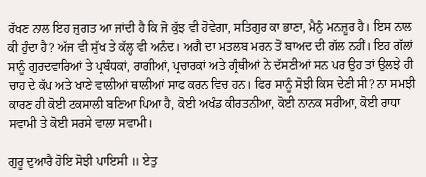ਰੱਖਣ ਨਾਲ ਇਹ ਜੁਗਤ ਆ ਜਾਂਦੀ ਹੈ ਕਿ ਜੋ ਕੁੱਝ ਵੀ ਹੋਵੇਗਾ, ਸਤਿਗੁਰ ਕਾ ਭਾਣਾ, ਮੈਨੁੰ ਮਨਜ਼ੂਰ ਹੈ। ਇਸ ਨਾਲ ਕੀ ਹੁੰਦਾ ਹੈ? ਅੱਜ ਵੀ ਸੁੱਖ ਤੇ ਕੱਲ੍ਹ ਵੀ ਅਨੰਦ। ਅਗੈ ਦਾ ਮਤਲਬ ਮਰਨ ਤੋਂ ਬਾਅਦ ਦੀ ਗੱਲ ਨਹੀਂ। ਇਹ ਗੱਲਾਂ ਸਾਨੂੰ ਗੁਰਦਵਾਰਿਆਂ ਤੇ ਪ੍ਰਬੰਧਕਾਂ, ਰਾਗੀਆਂ, ਪ੍ਰਚਾਰਕਾਂ ਅਤੇ ਗ੍ਰੰਥੀਆਂ ਨੇ ਦੱਸਣੀਆਂ ਸਨ ਪਰ ਉਹ ਤਾਂ ਉਲਝੇ ਹੀ ਚਾਹ ਦੇ ਕੱਪ ਅਤੇ ਖਾਣੇ ਵਾਲੀਆਂ ਥਾਲੀਆਂ ਸਾਫ ਕਰਨ ਵਿਚ ਹਨ। ਫਿਰ ਸਾਨੂੰ ਸੋਝੀ ਕਿਸ ਦੇਣੀ ਸੀ? ਨਾ ਸਮਝੀ ਕਾਰਣ ਹੀ ਕੋਈ ਟਕਸਾਲੀ ਬਣਿਆ ਪਿਆ ਹੈ, ਕੋਈ ਅਖੰਡ ਕੀਰਤਨੀਆ, ਕੋਈ ਨਾਨਕ ਸਰੀਆ, ਕੋਈ ਰਾਧਾ ਸਵਾਮੀ ਤੇ ਕੋਈ ਸਰਸੇ ਵਾਲਾ ਸਵਾਮੀ।

ਗੁਰੂ ਦੁਆਰੈ ਹੋਇ ਸੋਝੀ ਪਾਇਸੀ ॥ ਏਤੁ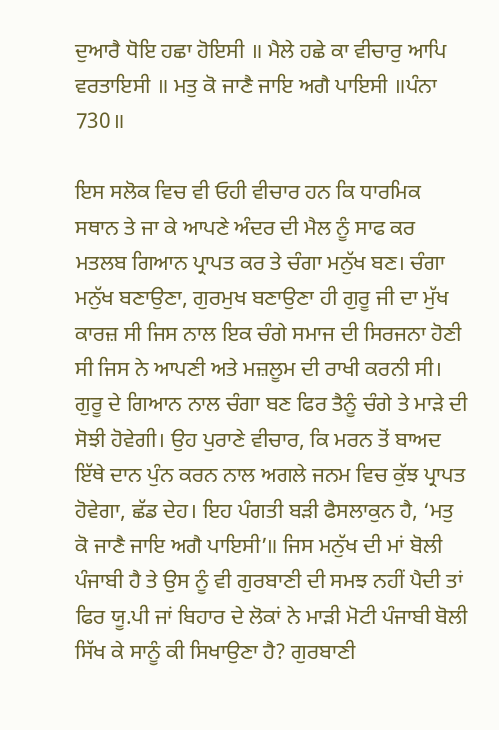ਦੁਆਰੈ ਧੋਇ ਹਛਾ ਹੋਇਸੀ ॥ ਮੈਲੇ ਹਛੇ ਕਾ ਵੀਚਾਰੁ ਆਪਿ ਵਰਤਾਇਸੀ ॥ ਮਤੁ ਕੋ ਜਾਣੈ ਜਾਇ ਅਗੈ ਪਾਇਸੀ ॥ਪੰਨਾ 730॥

ਇਸ ਸਲੋਕ ਵਿਚ ਵੀ ਓਹੀ ਵੀਚਾਰ ਹਨ ਕਿ ਧਾਰਮਿਕ ਸਥਾਨ ਤੇ ਜਾ ਕੇ ਆਪਣੇ ਅੰਦਰ ਦੀ ਮੈਲ ਨੂੰ ਸਾਫ ਕਰ ਮਤਲਬ ਗਿਆਨ ਪ੍ਰਾਪਤ ਕਰ ਤੇ ਚੰਗਾ ਮਨੁੱਖ ਬਣ। ਚੰਗਾ ਮਨੁੱਖ ਬਣਾਉਣਾ, ਗੁਰਮੁਖ ਬਣਾਉਣਾ ਹੀ ਗੁਰੂ ਜੀ ਦਾ ਮੁੱਖ ਕਾਰਜ਼ ਸੀ ਜਿਸ ਨਾਲ ਇਕ ਚੰਗੇ ਸਮਾਜ ਦੀ ਸਿਰਜਨਾ ਹੋਣੀ ਸੀ ਜਿਸ ਨੇ ਆਪਣੀ ਅਤੇ ਮਜ਼ਲੂਮ ਦੀ ਰਾਖੀ ਕਰਨੀ ਸੀ। ਗੁਰੂ ਦੇ ਗਿਆਨ ਨਾਲ ਚੰਗਾ ਬਣ ਫਿਰ ਤੈਨੂੰ ਚੰਗੇ ਤੇ ਮਾੜੇ ਦੀ ਸੋਝੀ ਹੋਵੇਗੀ। ਉਹ ਪੁਰਾਣੇ ਵੀਚਾਰ, ਕਿ ਮਰਨ ਤੋਂ ਬਾਅਦ ਇੱਥੇ ਦਾਨ ਪੁੰਨ ਕਰਨ ਨਾਲ ਅਗਲੇ ਜਨਮ ਵਿਚ ਕੁੱਝ ਪ੍ਰਾਪਤ ਹੋਵੇਗਾ, ਛੱਡ ਦੇਹ। ਇਹ ਪੰਗਤੀ ਬੜੀ ਫੈਸਲਾਕੁਨ ਹੈ, ‘ਮਤੁ ਕੋ ਜਾਣੈ ਜਾਇ ਅਗੈ ਪਾਇਸੀ’॥ ਜਿਸ ਮਨੁੱਖ ਦੀ ਮਾਂ ਬੋਲੀ ਪੰਜਾਬੀ ਹੈ ਤੇ ਉਸ ਨੂੰ ਵੀ ਗੁਰਬਾਣੀ ਦੀ ਸਮਝ ਨਹੀਂ ਪੈਦੀ ਤਾਂ ਫਿਰ ਯੂ.ਪੀ ਜਾਂ ਬਿਹਾਰ ਦੇ ਲੋਕਾਂ ਨੇ ਮਾੜੀ ਮੋਟੀ ਪੰਜਾਬੀ ਬੋਲੀ ਸਿੱਖ ਕੇ ਸਾਨੂੰ ਕੀ ਸਿਖਾਉਣਾ ਹੈ? ਗੁਰਬਾਣੀ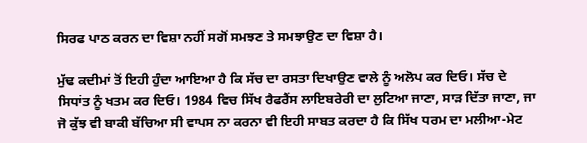ਸਿਰਫ ਪਾਠ ਕਰਨ ਦਾ ਵਿਸ਼ਾ ਨਹੀਂ ਸਗੋਂ ਸਮਝਣ ਤੇ ਸਮਝਾਉਣ ਦਾ ਵਿਸ਼ਾ ਹੈ।

ਮੁੱਢ ਕਦੀਮਾਂ ਤੋਂ ਇਹੀ ਹੁੰਦਾ ਆਇਆ ਹੈ ਕਿ ਸੱਚ ਦਾ ਰਸਤਾ ਦਿਖਾਉਣ ਵਾਲੇ ਨੂੰ ਅਲੋਪ ਕਰ ਦਿਓ। ਸੱਚ ਦੇ ਸਿਧਾਂਤ ਨੂੰ ਖਤਮ ਕਰ ਦਿਓ। 1984 ਵਿਚ ਸਿੱਖ ਰੈਫਰੈਂਸ ਲਾਇਬਰੇਰੀ ਦਾ ਲੁਟਿਆ ਜਾਣਾ, ਸਾੜ ਦਿੱਤਾ ਜਾਣਾ, ਜਾ ਜੋ ਕੁੱਝ ਵੀ ਬਾਕੀ ਬੱਚਿਆ ਸੀ ਵਾਪਸ ਨਾ ਕਰਨਾ ਵੀ ਇਹੀ ਸਾਬਤ ਕਰਦਾ ਹੈ ਕਿ ਸਿੱਖ ਧਰਮ ਦਾ ਮਲੀਆ-ਮੇਟ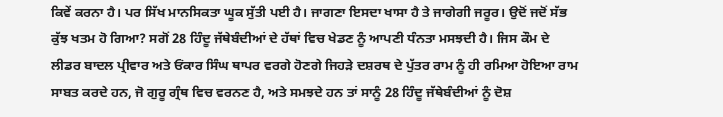ਕਿਵੇਂ ਕਰਨਾ ਹੈ। ਪਰ ਸਿੱਖ ਮਾਨਸਿਕਤਾ ਘੂਕ ਸੁੱਤੀ ਪਈ ਹੈ। ਜਾਗਣਾ ਇਸਦਾ ਖਾਸਾ ਹੈ ਤੇ ਜਾਗੇਗੀ ਜਰੂਰ। ਉਦੋਂ ਜਦੋਂ ਸੱਭ ਕੁੱਝ ਖਤਮ ਹੋ ਗਿਆ? ਸਗੋਂ 28 ਹਿੰਦੂ ਜੱਥੇਬੰਦੀਆਂ ਦੇ ਹੱਥਾਂ ਵਿਚ ਖੇਡਣ ਨੂੰ ਆਪਣੀ ਧੰਨਤਾ ਮਸਝਦੀ ਹੈ। ਜਿਸ ਕੌਮ ਦੇ ਲੀਡਰ ਬਾਦਲ ਪ੍ਰੀਵਾਰ ਅਤੇ ਓਂਕਾਰ ਸਿੰਘ ਥਾਪਰ ਵਰਗੇ ਹੋਣਗੇ ਜਿਹੜੇ ਦਸ਼ਰਥ ਦੇ ਪੁੱਤਰ ਰਾਮ ਨੂੰ ਹੀ ਰਮਿਆ ਹੋਇਆ ਰਾਮ ਸਾਬਤ ਕਰਦੇ ਹਨ, ਜੋ ਗੁਰੂ ਗ੍ਰੰਥ ਵਿਚ ਵਰਨਣ ਹੈ, ਅਤੇ ਸਮਝਦੇ ਹਨ ਤਾਂ ਸਾਨੂੰ 28 ਹਿੰਦੂ ਜੱਥੇਬੰਦੀਆਂ ਨੂੰ ਦੋਸ਼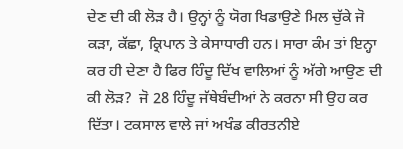ਦੇਣ ਦੀ ਕੀ ਲੋੜ ਹੈ। ਉਨ੍ਹਾਂ ਨੂੰ ਯੋਗ ਖਿਡਾਉਣੇ ਮਿਲ ਚੁੱਕੇ ਜੋ ਕੜਾ, ਕੱਛਾ, ਕ੍ਰਿਪਾਨ ਤੇ ਕੇਸਾਧਾਰੀ ਹਨ। ਸਾਰਾ ਕੰਮ ਤਾਂ ਇਨ੍ਹਾ ਕਰ ਹੀ ਦੇਣਾ ਹੈ ਫਿਰ ਹਿੰਦੂ ਦਿੱਖ ਵਾਲਿਆਂ ਨੂੰ ਅੱਗੇ ਆਉਣ ਦੀ ਕੀ ਲੋੜ?  ਜੋ 28 ਹਿੰਦੂ ਜੱਥੇਬੰਦੀਆਂ ਨੇ ਕਰਨਾ ਸੀ ਉਹ ਕਰ ਦਿੱਤਾ। ਟਕਸਾਲ ਵਾਲੇ ਜਾਂ ਅਖੰਡ ਕੀਰਤਨੀਏ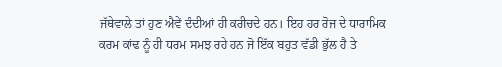ਜੱਥੇਵਾਲੇ ਤਾਂ ਹੁਣ ਐਵੇਂ ਦੰਦੀਆਂ ਹੀ ਕਰੀਚਦੇ ਹਨ। ਇਹ ਹਰ ਰੋਜ ਦੇ ਧਾਰਾਮਿਕ ਕਰਮ ਕਾਂਢ ਨੂੰ ਹੀ ਧਰਮ ਸਮਝ ਰਹੇ ਹਨ ਜੋ ਇੱਕ ਬਹੁਤ ਵੱਡੀ ਭੁੱਲ ਹੈ ਤੇ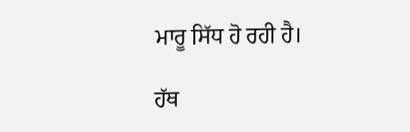ਮਾਰੂ ਸਿੱਧ ਹੋ ਰਹੀ ਹੈ।

ਹੱਥ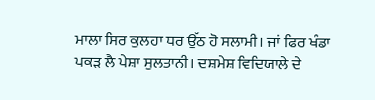ਮਾਲਾ ਸਿਰ ਕੁਲਹਾ ਧਰ ਉੱਠ ਹੋ ਸਲਾਮੀ। ਜਾਂ ਫਿਰ ਖੰਡਾ ਪਕੜ ਲੈ ਪੇਸ਼ਾ ਸੁਲਤਾਨੀ। ਦਸ਼ਮੇਸ਼ ਵਿਦਿਯਾਲੇ ਦੇ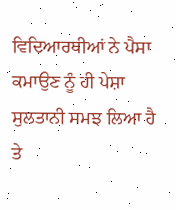ਵਿਦਿਆਰਥੀਆਂ ਨੇ ਪੈਸਾ ਕਮਾਉਣ ਨੂੰ ਹੀ ਪੇਸ਼ਾ ਸੁਲਤਾਨੀ ਸਮਝ ਲਿਆ ਹੈ ਤੇ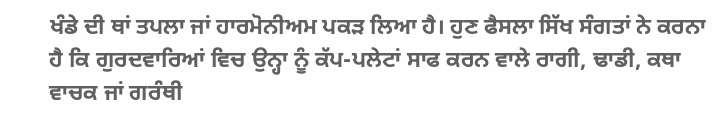ਖੰਡੇ ਦੀ ਥਾਂ ਤਪਲਾ ਜਾਂ ਹਾਰਮੋਨੀਅਮ ਪਕੜ ਲਿਆ ਹੈ। ਹੁਣ ਫੈਸਲਾ ਸਿੱਖ ਸੰਗਤਾਂ ਨੇ ਕਰਨਾ ਹੈ ਕਿ ਗੁਰਦਵਾਰਿਆਂ ਵਿਚ ਉਨ੍ਹਾ ਨੂੰ ਕੱਪ-ਪਲੇਟਾਂ ਸਾਫ ਕਰਨ ਵਾਲੇ ਰਾਗੀ, ਢਾਡੀ, ਕਥਾ ਵਾਚਕ ਜਾਂ ਗਰੰਥੀ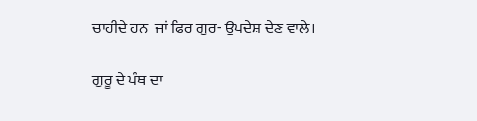ਚਾਹੀਦੇ ਹਨ  ਜਾਂ ਫਿਰ ਗੁਰ- ਉਪਦੇਸ਼ ਦੇਣ ਵਾਲੇ।

ਗੁਰੂ ਦੇ ਪੰਥ ਦਾ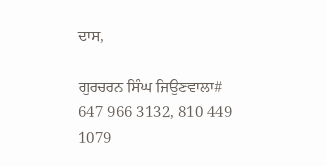ਦਾਸ,

ਗੁਰਚਰਨ ਸਿੰਘ ਜਿਉਣਵਾਲਾ# 647 966 3132, 810 449 1079